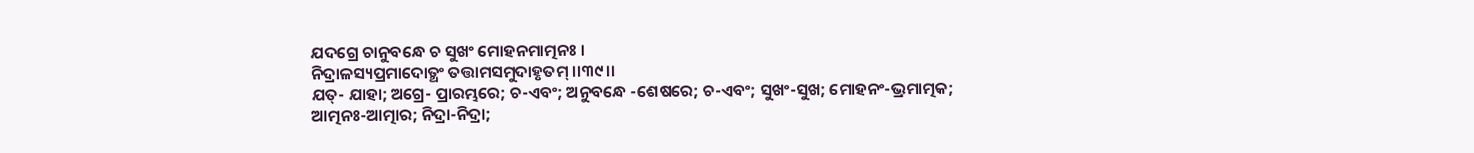ଯଦଗ୍ରେ ଚାନୁବନ୍ଧେ ଚ ସୁଖଂ ମୋହନମାତ୍ମନଃ ।
ନିଦ୍ରାଳସ୍ୟପ୍ରମାଦୋତ୍ଥଂ ତତ୍ତାମସମୁଦାହୃତମ୍ ।।୩୯।।
ଯତ୍- ଯାହା; ଅଗ୍ରେ- ପ୍ରାରମ୍ଭରେ; ଚ-ଏବଂ; ଅନୁବନ୍ଧେ -ଶେଷରେ; ଚ-ଏବଂ; ସୁଖଂ-ସୁଖ; ମୋହନଂ-ଭ୍ରମାତ୍ମକ; ଆତ୍ମନଃ-ଆତ୍ମାର; ନିଦ୍ରା-ନିଦ୍ରା;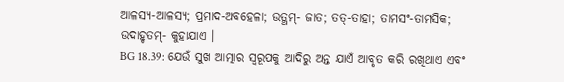ଆଳସ୍ୟ-ଆଳସ୍ୟ; ପ୍ରମାଦ-ଅବହେଳା; ଉତ୍ଥମ୍- ଜାତ; ତତ୍-ତାହା; ତାମସଂ-ତାମସିକ; ଉଦାହୃତମ୍- କୁହାଯାଏ ।
BG 18.39: ଯେଉଁ ସୁଖ ଆତ୍ମାର ସ୍ୱରୂପକୁ ଆଦିରୁ ଅନ୍ତ ଯାଏଁ ଆବୃତ କରି ରଖିଥାଏ ଏବଂ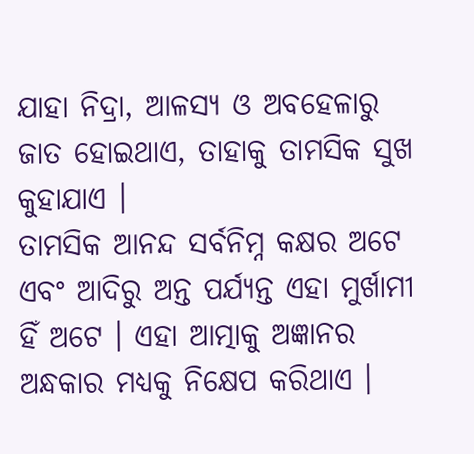ଯାହା ନିଦ୍ରା, ଆଳସ୍ୟ ଓ ଅବହେଳାରୁ ଜାତ ହୋଇଥାଏ, ତାହାକୁ ତାମସିକ ସୁଖ କୁହାଯାଏ ।
ତାମସିକ ଆନନ୍ଦ ସର୍ବନିମ୍ନ କକ୍ଷର ଅଟେ ଏବଂ ଆଦିରୁ ଅନ୍ତ ପର୍ଯ୍ୟନ୍ତ ଏହା ମୁର୍ଖାମୀ ହିଁ ଅଟେ । ଏହା ଆତ୍ମାକୁ ଅଜ୍ଞାନର ଅନ୍ଧକାର ମଧ୍ୟକୁ ନିକ୍ଷେପ କରିଥାଏ ।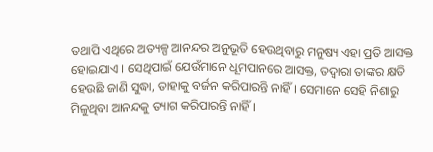ତଥାପି ଏଥିରେ ଅତ୍ୟଳ୍ପ ଆନନ୍ଦର ଅନୁଭୂତି ହେଉଥିବାରୁ ମନୁଷ୍ୟ ଏହା ପ୍ରତି ଆସକ୍ତ ହୋଇଯାଏ । ସେଥିପାଇଁ ଯେଉଁମାନେ ଧୂମପାନରେ ଆସକ୍ତ, ତଦ୍ୱାରା ତାଙ୍କର କ୍ଷତି ହେଉଛି ଜାଣି ସୁଦ୍ଧା, ତାହାକୁ ବର୍ଜନ କରିପାରନ୍ତି ନାହିଁ । ସେମାନେ ସେହି ନିଶାରୁ ମିଳୁଥିବା ଆନନ୍ଦକୁ ତ୍ୟାଗ କରିପାରନ୍ତି ନାହିଁ ।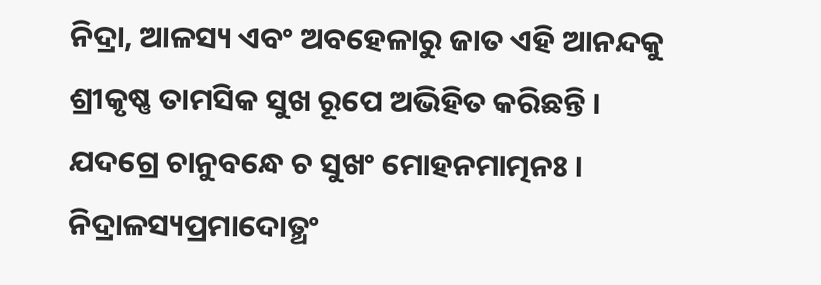ନିଦ୍ରା, ଆଳସ୍ୟ ଏବଂ ଅବହେଳାରୁ ଜାତ ଏହି ଆନନ୍ଦକୁ ଶ୍ରୀକୃଷ୍ଣ ତାମସିକ ସୁଖ ରୂପେ ଅଭିହିତ କରିଛନ୍ତି ।
ଯଦଗ୍ରେ ଚାନୁବନ୍ଧେ ଚ ସୁଖଂ ମୋହନମାତ୍ମନଃ ।
ନିଦ୍ରାଳସ୍ୟପ୍ରମାଦୋତ୍ଥଂ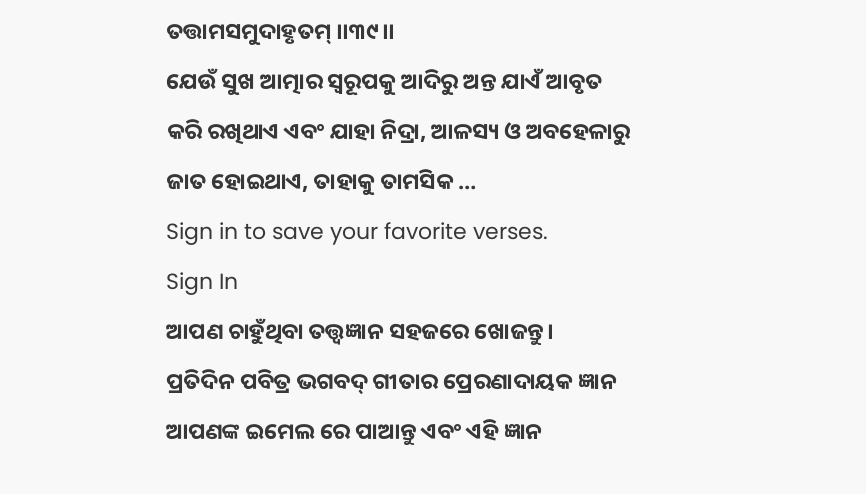ତତ୍ତାମସମୁଦାହୃତମ୍ ।।୩୯।।
ଯେଉଁ ସୁଖ ଆତ୍ମାର ସ୍ୱରୂପକୁ ଆଦିରୁ ଅନ୍ତ ଯାଏଁ ଆବୃତ କରି ରଖିଥାଏ ଏବଂ ଯାହା ନିଦ୍ରା, ଆଳସ୍ୟ ଓ ଅବହେଳାରୁ ଜାତ ହୋଇଥାଏ, ତାହାକୁ ତାମସିକ …
Sign in to save your favorite verses.
Sign In
ଆପଣ ଚାହୁଁଥିବା ତତ୍ତ୍ୱଜ୍ଞାନ ସହଜରେ ଖୋଜନ୍ତୁ।
ପ୍ରତିଦିନ ପବିତ୍ର ଭଗବଦ୍ ଗୀତାର ପ୍ରେରଣାଦାୟକ ଜ୍ଞାନ ଆପଣଙ୍କ ଇମେଲ ରେ ପାଆନ୍ତୁ ଏବଂ ଏହି ଜ୍ଞାନ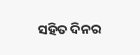ସହିତ ଦିନର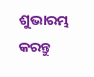ଶୁଭାରମ୍ଭ କରନ୍ତୁ